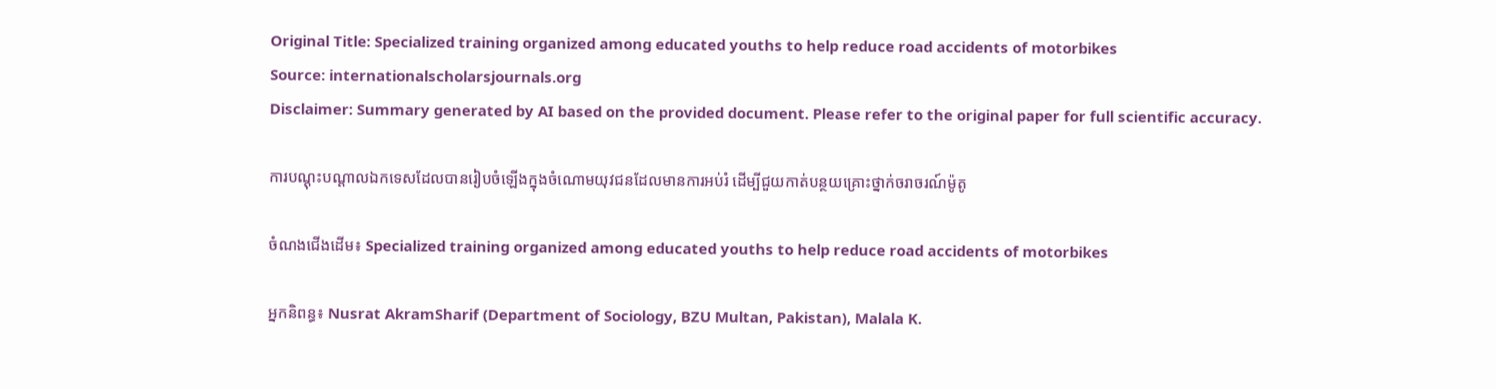Original Title: Specialized training organized among educated youths to help reduce road accidents of motorbikes
Source: internationalscholarsjournals.org
Disclaimer: Summary generated by AI based on the provided document. Please refer to the original paper for full scientific accuracy.

ការបណ្តុះបណ្តាលឯកទេសដែលបានរៀបចំឡើងក្នុងចំណោមយុវជនដែលមានការអប់រំ ដើម្បីជួយកាត់បន្ថយគ្រោះថ្នាក់ចរាចរណ៍ម៉ូតូ

ចំណងជើងដើម៖ Specialized training organized among educated youths to help reduce road accidents of motorbikes

អ្នកនិពន្ធ៖ Nusrat AkramSharif (Department of Sociology, BZU Multan, Pakistan), Malala K.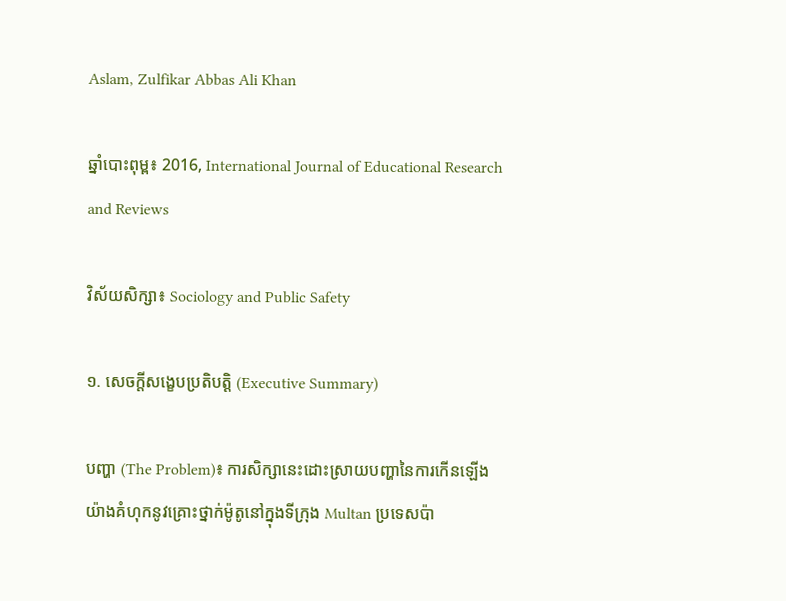Aslam, Zulfikar Abbas Ali Khan

ឆ្នាំបោះពុម្ព៖ 2016, International Journal of Educational Research and Reviews

វិស័យសិក្សា៖ Sociology and Public Safety

១. សេចក្តីសង្ខេបប្រតិបត្តិ (Executive Summary)

បញ្ហា (The Problem)៖ ការសិក្សានេះដោះស្រាយបញ្ហានៃការកើនឡើងយ៉ាងគំហុកនូវគ្រោះថ្នាក់ម៉ូតូនៅក្នុងទីក្រុង Multan ប្រទេសប៉ា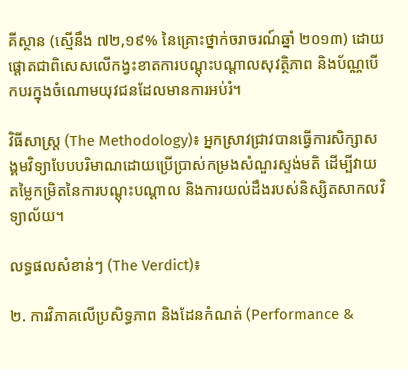គីស្ថាន (ស្មើនឹង ៧២,១៩% នៃគ្រោះថ្នាក់ចរាចរណ៍ឆ្នាំ ២០១៣) ដោយផ្តោតជាពិសេសលើកង្វះខាតការបណ្តុះបណ្តាលសុវត្ថិភាព និងប័ណ្ណបើកបរក្នុងចំណោមយុវជនដែលមានការអប់រំ។

វិធីសាស្ត្រ (The Methodology)៖ អ្នកស្រាវជ្រាវបានធ្វើការសិក្សាសង្គមវិទ្យាបែបបរិមាណដោយប្រើប្រាស់កម្រងសំណួរស្ទង់មតិ ដើម្បីវាយតម្លៃកម្រិតនៃការបណ្តុះបណ្តាល និងការយល់ដឹងរបស់និស្សិតសាកលវិទ្យាល័យ។

លទ្ធផលសំខាន់ៗ (The Verdict)៖

២. ការវិភាគលើប្រសិទ្ធភាព និងដែនកំណត់ (Performance &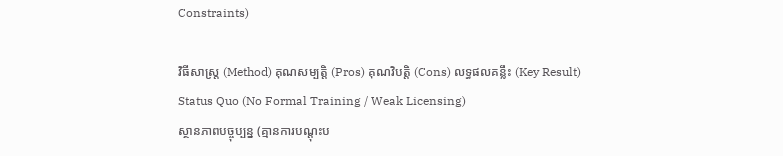Constraints)

វិធីសាស្ត្រ (Method) គុណសម្បត្តិ (Pros) គុណវិបត្តិ (Cons) លទ្ធផលគន្លឹះ (Key Result)
Status Quo (No Formal Training / Weak Licensing)
ស្ថានភាពបច្ចុប្បន្ន (គ្មានការបណ្តុះប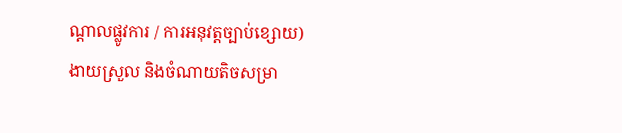ណ្តាលផ្លូវការ / ការអនុវត្តច្បាប់ខ្សោយ)
ងាយស្រួល និងចំណាយតិចសម្រា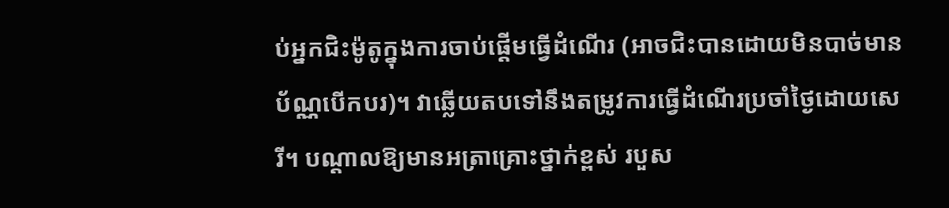ប់អ្នកជិះម៉ូតូក្នុងការចាប់ផ្តើមធ្វើដំណើរ (អាចជិះបានដោយមិនបាច់មានប័ណ្ណបើកបរ)។ វាឆ្លើយតបទៅនឹងតម្រូវការធ្វើដំណើរប្រចាំថ្ងៃដោយសេរី។ បណ្តាលឱ្យមានអត្រាគ្រោះថ្នាក់ខ្ពស់ របួស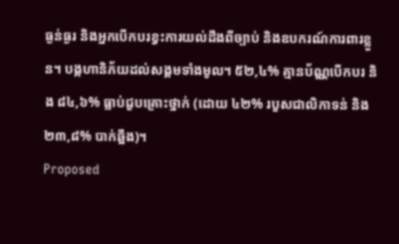ធ្ងន់ធ្ងរ និងអ្នកបើកបរខ្វះការយល់ដឹងពីច្បាប់ និងឧបករណ៍ការពារខ្លួន។ បង្កហានិភ័យដល់សង្គមទាំងមូល។ ៥២,៤% គ្មានប័ណ្ណបើកបរ និង ៨៤,៦% ធ្លាប់ជួបគ្រោះថ្នាក់ (ដោយ ៤២% របួសជាលិកាទន់ និង ២៣,៨% បាក់ឆ្អឹង)។
Proposed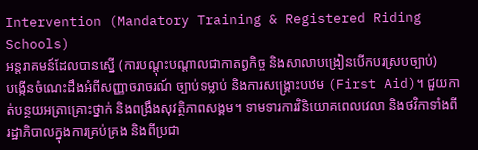Intervention (Mandatory Training & Registered Riding Schools)
អន្តរាគមន៍ដែលបានស្នើ (ការបណ្តុះបណ្តាលជាកាតព្វកិច្ច និងសាលាបង្រៀនបើកបរស្របច្បាប់)
បង្កើនចំណេះដឹងអំពីសញ្ញាចរាចរណ៍ ច្បាប់ទម្លាប់ និងការសង្គ្រោះបឋម (First Aid)។ ជួយកាត់បន្ថយអត្រាគ្រោះថ្នាក់ និងពង្រឹងសុវត្ថិភាពសង្គម។ ទាមទារការវិនិយោគពេលវេលា និងថវិកាទាំងពីរដ្ឋាភិបាលក្នុងការគ្រប់គ្រង និងពីប្រជា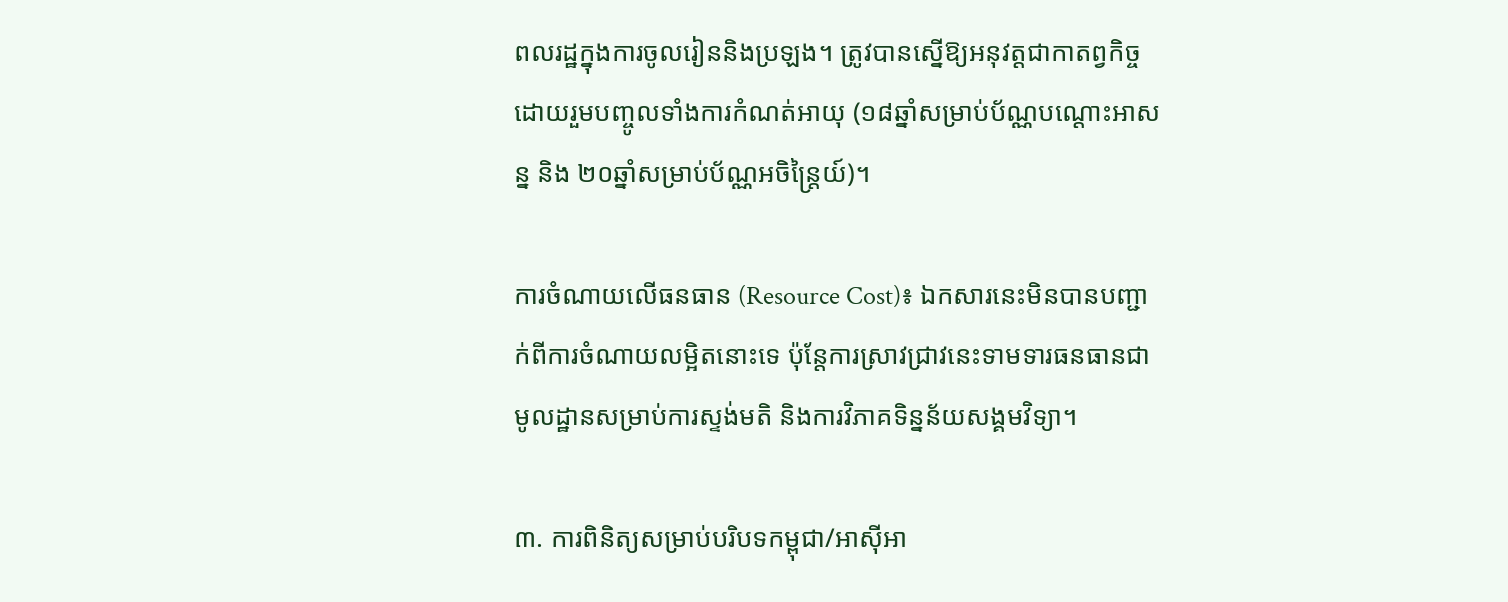ពលរដ្ឋក្នុងការចូលរៀននិងប្រឡង។ ត្រូវបានស្នើឱ្យអនុវត្តជាកាតព្វកិច្ច ដោយរួមបញ្ចូលទាំងការកំណត់អាយុ (១៨ឆ្នាំសម្រាប់ប័ណ្ណបណ្តោះអាសន្ន និង ២០ឆ្នាំសម្រាប់ប័ណ្ណអចិន្ត្រៃយ៍)។

ការចំណាយលើធនធាន (Resource Cost)៖ ឯកសារនេះមិនបានបញ្ជាក់ពីការចំណាយលម្អិតនោះទេ ប៉ុន្តែការស្រាវជ្រាវនេះទាមទារធនធានជាមូលដ្ឋានសម្រាប់ការស្ទង់មតិ និងការវិភាគទិន្នន័យសង្គមវិទ្យា។

៣. ការពិនិត្យសម្រាប់បរិបទកម្ពុជា/អាស៊ីអា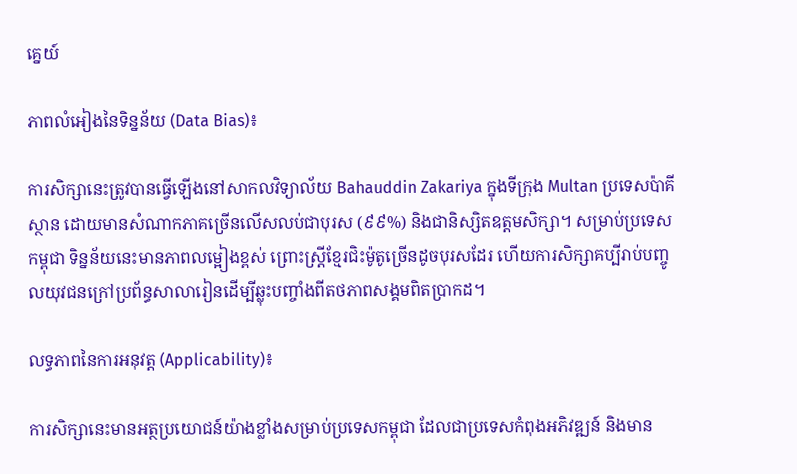គ្នេយ៍

ភាពលំអៀងនៃទិន្នន័យ (Data Bias)៖

ការសិក្សានេះត្រូវបានធ្វើឡើងនៅសាកលវិទ្យាល័យ Bahauddin Zakariya ក្នុងទីក្រុង Multan ប្រទេសប៉ាគីស្ថាន ដោយមានសំណាកភាគច្រើនលើសលប់ជាបុរស (៩៩%) និងជានិស្សិតឧត្តមសិក្សា។ សម្រាប់ប្រទេសកម្ពុជា ទិន្នន័យនេះមានភាពលម្អៀងខ្ពស់ ព្រោះស្ត្រីខ្មែរជិះម៉ូតូច្រើនដូចបុរសដែរ ហើយការសិក្សាគប្បីរាប់បញ្ចូលយុវជនក្រៅប្រព័ន្ធសាលារៀនដើម្បីឆ្លុះបញ្ចាំងពីតថភាពសង្គមពិតប្រាកដ។

លទ្ធភាពនៃការអនុវត្ត (Applicability)៖

ការសិក្សានេះមានអត្ថប្រយោជន៍យ៉ាងខ្លាំងសម្រាប់ប្រទេសកម្ពុជា ដែលជាប្រទេសកំពុងអភិវឌ្ឍន៍ និងមាន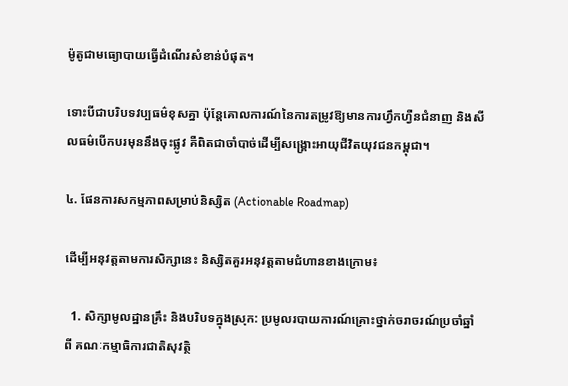ម៉ូតូជាមធ្យោបាយធ្វើដំណើរសំខាន់បំផុត។

ទោះបីជាបរិបទវប្បធម៌ខុសគ្នា ប៉ុន្តែគោលការណ៍នៃការតម្រូវឱ្យមានការហ្វឹកហ្វឺនជំនាញ និងសីលធម៌បើកបរមុននឹងចុះផ្លូវ គឺពិតជាចាំបាច់ដើម្បីសង្គ្រោះអាយុជីវិតយុវជនកម្ពុជា។

៤. ផែនការសកម្មភាពសម្រាប់និស្សិត (Actionable Roadmap)

ដើម្បីអនុវត្តតាមការសិក្សានេះ និស្សិតគួរអនុវត្តតាមជំហានខាងក្រោម៖

  1. សិក្សាមូលដ្ឋានគ្រឹះ និងបរិបទក្នុងស្រុក: ប្រមូលរបាយការណ៍គ្រោះថ្នាក់ចរាចរណ៍ប្រចាំឆ្នាំពី គណៈកម្មាធិការជាតិសុវត្ថិ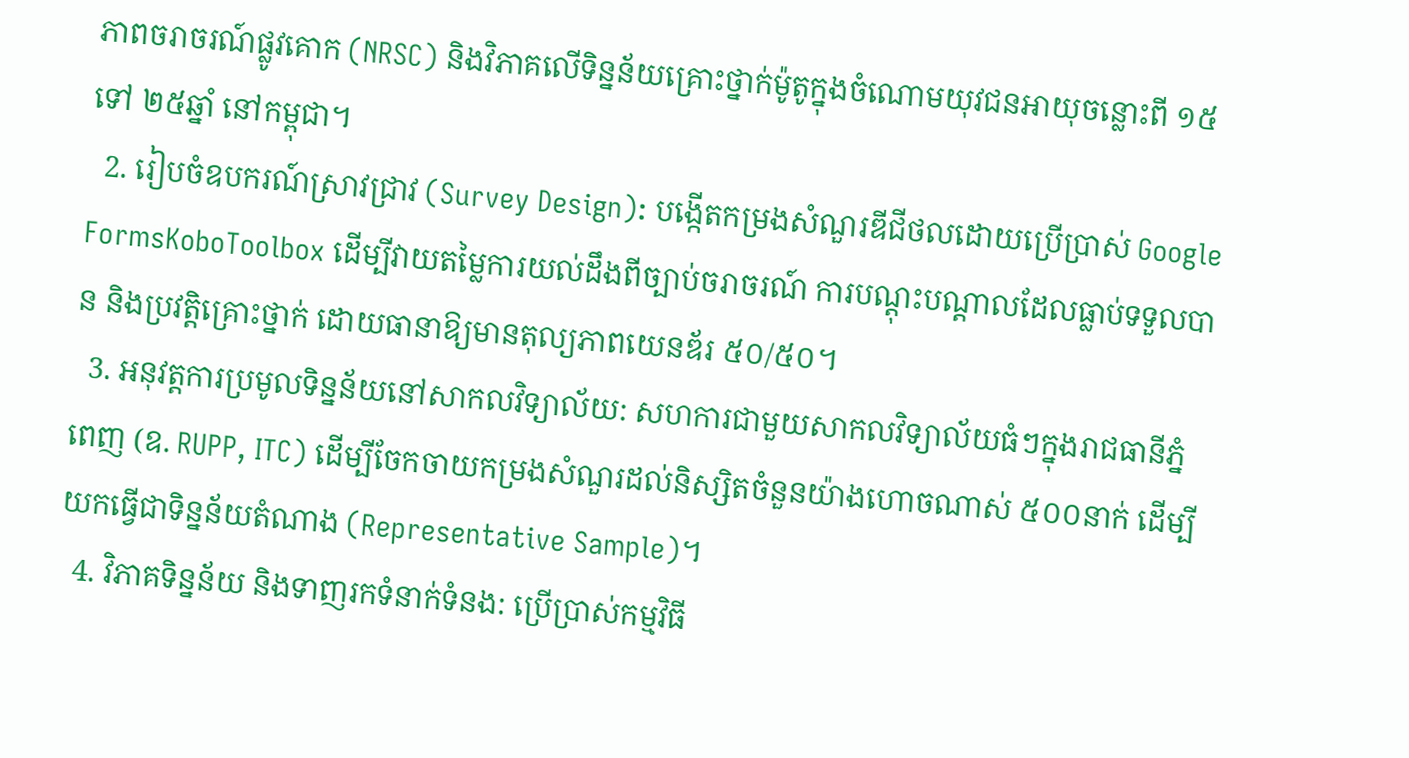ភាពចរាចរណ៍ផ្លូវគោក (NRSC) និងវិភាគលើទិន្នន័យគ្រោះថ្នាក់ម៉ូតូក្នុងចំណោមយុវជនអាយុចន្លោះពី ១៥ ទៅ ២៥ឆ្នាំ នៅកម្ពុជា។
  2. រៀបចំឧបករណ៍ស្រាវជ្រាវ (Survey Design): បង្កើតកម្រងសំណួរឌីជីថលដោយប្រើប្រាស់ Google FormsKoboToolbox ដើម្បីវាយតម្លៃការយល់ដឹងពីច្បាប់ចរាចរណ៍ ការបណ្តុះបណ្តាលដែលធ្លាប់ទទួលបាន និងប្រវត្តិគ្រោះថ្នាក់ ដោយធានាឱ្យមានតុល្យភាពយេនឌ័រ ៥០/៥០។
  3. អនុវត្តការប្រមូលទិន្នន័យនៅសាកលវិទ្យាល័យ: សហការជាមួយសាកលវិទ្យាល័យធំៗក្នុងរាជធានីភ្នំពេញ (ឧ. RUPP, ITC) ដើម្បីចែកចាយកម្រងសំណួរដល់និស្សិតចំនួនយ៉ាងហោចណាស់ ៥០០នាក់ ដើម្បីយកធ្វើជាទិន្នន័យតំណាង (Representative Sample)។
  4. វិភាគទិន្នន័យ និងទាញរកទំនាក់ទំនង: ប្រើប្រាស់កម្មវិធី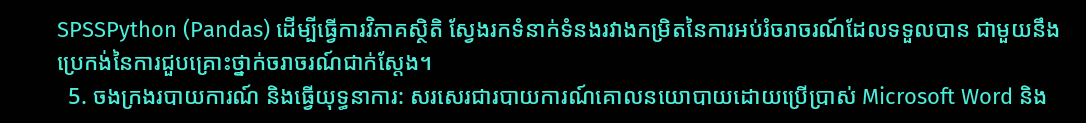SPSSPython (Pandas) ដើម្បីធ្វើការវិភាគស្ថិតិ ស្វែងរកទំនាក់ទំនងរវាងកម្រិតនៃការអប់រំចរាចរណ៍ដែលទទួលបាន ជាមួយនឹងប្រេកង់នៃការជួបគ្រោះថ្នាក់ចរាចរណ៍ជាក់ស្តែង។
  5. ចងក្រងរបាយការណ៍ និងធ្វើយុទ្ធនាការ: សរសេរជារបាយការណ៍គោលនយោបាយដោយប្រើប្រាស់ Microsoft Word និង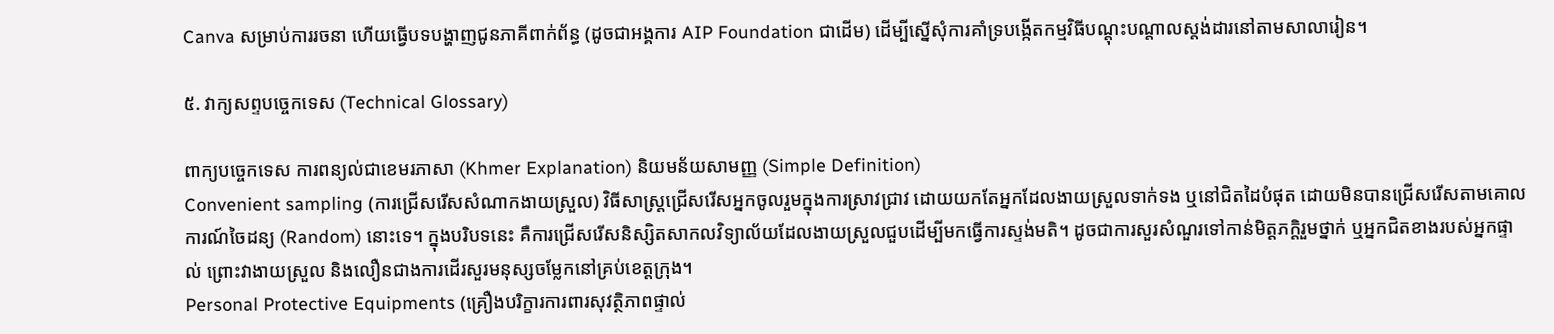Canva សម្រាប់ការរចនា ហើយធ្វើបទបង្ហាញជូនភាគីពាក់ព័ន្ធ (ដូចជាអង្គការ AIP Foundation ជាដើម) ដើម្បីស្នើសុំការគាំទ្របង្កើតកម្មវិធីបណ្តុះបណ្តាលស្តង់ដារនៅតាមសាលារៀន។

៥. វាក្យសព្ទបច្ចេកទេស (Technical Glossary)

ពាក្យបច្ចេកទេស ការពន្យល់ជាខេមរភាសា (Khmer Explanation) និយមន័យសាមញ្ញ (Simple Definition)
Convenient sampling (ការជ្រើសរើសសំណាកងាយស្រួល) វិធីសាស្ត្រជ្រើសរើសអ្នកចូលរួមក្នុងការស្រាវជ្រាវ ដោយយកតែអ្នកដែលងាយស្រួលទាក់ទង ឬនៅជិតដៃបំផុត ដោយមិនបានជ្រើសរើសតាមគោលការណ៍ចៃដន្យ (Random) នោះទេ។ ក្នុងបរិបទនេះ គឺការជ្រើសរើសនិស្សិតសាកលវិទ្យាល័យដែលងាយស្រួលជួបដើម្បីមកធ្វើការស្ទង់មតិ។ ដូចជាការសួរសំណួរទៅកាន់មិត្តភក្តិរួមថ្នាក់ ឬអ្នកជិតខាងរបស់អ្នកផ្ទាល់ ព្រោះវាងាយស្រួល និងលឿនជាងការដើរសួរមនុស្សចម្លែកនៅគ្រប់ខេត្តក្រុង។
Personal Protective Equipments (គ្រឿងបរិក្ខារការពារសុវត្ថិភាពផ្ទាល់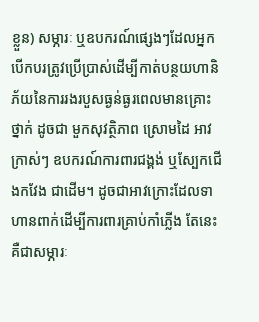ខ្លួន) សម្ភារៈ ឬឧបករណ៍ផ្សេងៗដែលអ្នកបើកបរត្រូវប្រើប្រាស់ដើម្បីកាត់បន្ថយហានិភ័យនៃការរងរបួសធ្ងន់ធ្ងរពេលមានគ្រោះថ្នាក់ ដូចជា មួកសុវត្ថិភាព ស្រោមដៃ អាវក្រាស់ៗ ឧបករណ៍ការពារជង្គង់ ឬស្បែកជើងកវែង ជាដើម។ ដូចជាអាវក្រោះដែលទាហានពាក់ដើម្បីការពារគ្រាប់កាំភ្លើង តែនេះគឺជាសម្ភារៈ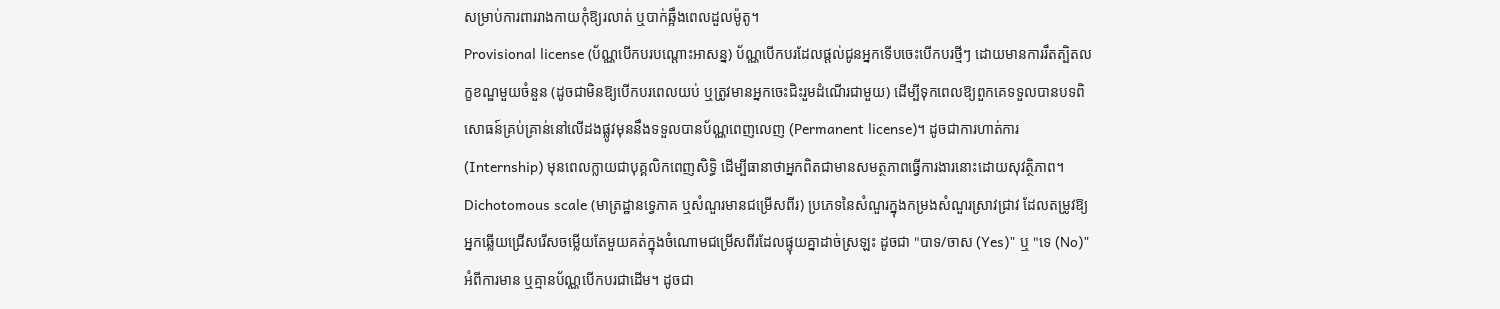សម្រាប់ការពាររាងកាយកុំឱ្យរលាត់ ឬបាក់ឆ្អឹងពេលដួលម៉ូតូ។
Provisional license (ប័ណ្ណបើកបរបណ្តោះអាសន្ន) ប័ណ្ណបើកបរដែលផ្តល់ជូនអ្នកទើបចេះបើកបរថ្មីៗ ដោយមានការរឹតត្បិតលក្ខខណ្ឌមួយចំនួន (ដូចជាមិនឱ្យបើកបរពេលយប់ ឬត្រូវមានអ្នកចេះជិះរួមដំណើរជាមួយ) ដើម្បីទុកពេលឱ្យពួកគេទទួលបានបទពិសោធន៍គ្រប់គ្រាន់នៅលើដងផ្លូវមុននឹងទទួលបានប័ណ្ណពេញលេញ (Permanent license)។ ដូចជាការហាត់ការ (Internship) មុនពេលក្លាយជាបុគ្គលិកពេញសិទ្ធិ ដើម្បីធានាថាអ្នកពិតជាមានសមត្ថភាពធ្វើការងារនោះដោយសុវត្ថិភាព។
Dichotomous scale (មាត្រដ្ឋានទ្វេភាគ ឬសំណួរមានជម្រើសពីរ) ប្រភេទនៃសំណួរក្នុងកម្រងសំណួរស្រាវជ្រាវ ដែលតម្រូវឱ្យអ្នកឆ្លើយជ្រើសរើសចម្លើយតែមួយគត់ក្នុងចំណោមជម្រើសពីរដែលផ្ទុយគ្នាដាច់ស្រឡះ ដូចជា "បាទ/ចាស (Yes)" ឬ "ទេ (No)" អំពីការមាន ឬគ្មានប័ណ្ណបើកបរជាដើម។ ដូចជា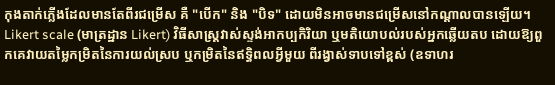កុងតាក់ភ្លើងដែលមានតែពីរជម្រើស គឺ "បើក" និង "បិទ" ដោយមិនអាចមានជម្រើសនៅកណ្តាលបានឡើយ។
Likert scale (មាត្រដ្ឋាន Likert) វិធីសាស្ត្រវាស់ស្ទង់អាកប្បកិរិយា ឬមតិយោបល់របស់អ្នកឆ្លើយតប ដោយឱ្យពួកគេវាយតម្លៃកម្រិតនៃការយល់ស្រប ឬកម្រិតនៃឥទ្ធិពលអ្វីមួយ ពីរង្វាស់ទាបទៅខ្ពស់ (ឧទាហរ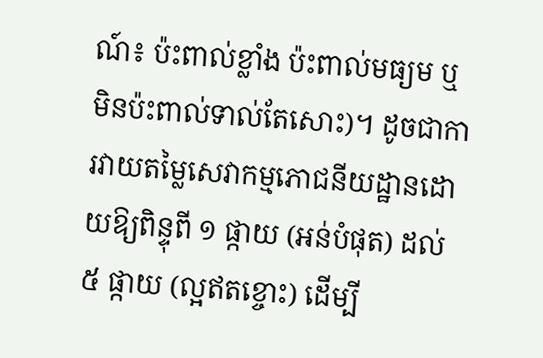ណ៍៖ ប៉ះពាល់ខ្លាំង ប៉ះពាល់មធ្យម ឬមិនប៉ះពាល់ទាល់តែសោះ)។ ដូចជាការវាយតម្លៃសេវាកម្មភោជនីយដ្ឋានដោយឱ្យពិន្ទុពី ១ ផ្កាយ (អន់បំផុត) ដល់ ៥ ផ្កាយ (ល្អឥតខ្ចោះ) ដើម្បី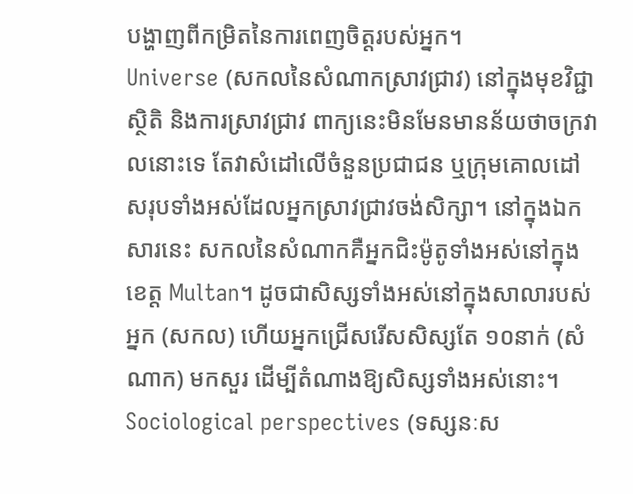បង្ហាញពីកម្រិតនៃការពេញចិត្តរបស់អ្នក។
Universe (សកលនៃសំណាកស្រាវជ្រាវ) នៅក្នុងមុខវិជ្ជាស្ថិតិ និងការស្រាវជ្រាវ ពាក្យនេះមិនមែនមានន័យថាចក្រវាលនោះទេ តែវាសំដៅលើចំនួនប្រជាជន ឬក្រុមគោលដៅសរុបទាំងអស់ដែលអ្នកស្រាវជ្រាវចង់សិក្សា។ នៅក្នុងឯកសារនេះ សកលនៃសំណាកគឺអ្នកជិះម៉ូតូទាំងអស់នៅក្នុងខេត្ត Multan។ ដូចជាសិស្សទាំងអស់នៅក្នុងសាលារបស់អ្នក (សកល) ហើយអ្នកជ្រើសរើសសិស្សតែ ១០នាក់ (សំណាក) មកសួរ ដើម្បីតំណាងឱ្យសិស្សទាំងអស់នោះ។
Sociological perspectives (ទស្សនៈស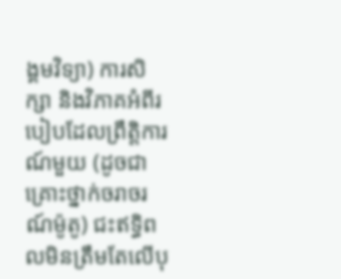ង្គមវិទ្យា) ការសិក្សា និងវិភាគអំពីរបៀបដែលព្រឹត្តិការណ៍មួយ (ដូចជាគ្រោះថ្នាក់ចរាចរណ៍ម៉ូតូ) ជះឥទ្ធិពលមិនត្រឹមតែលើបុ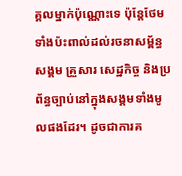គ្គលម្នាក់ប៉ុណ្ណោះទេ ប៉ុន្តែថែមទាំងប៉ះពាល់ដល់រចនាសម្ព័ន្ធសង្គម គ្រួសារ សេដ្ឋកិច្ច និងប្រព័ន្ធច្បាប់នៅក្នុងសង្គមទាំងមូលផងដែរ។ ដូចជាការគ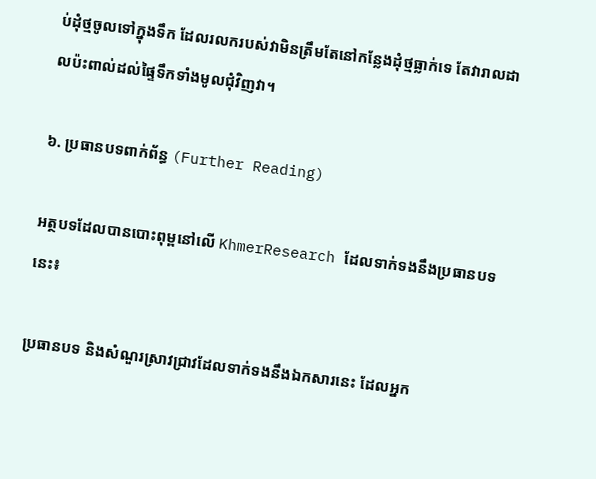ប់ដុំថ្មចូលទៅក្នុងទឹក ដែលរលករបស់វាមិនត្រឹមតែនៅកន្លែងដុំថ្មធ្លាក់ទេ តែវារាលដាលប៉ះពាល់ដល់ផ្ទៃទឹកទាំងមូលជុំវិញវា។

៦. ប្រធានបទពាក់ព័ន្ធ (Further Reading)

អត្ថបទដែលបានបោះពុម្ពនៅលើ KhmerResearch ដែលទាក់ទងនឹងប្រធានបទនេះ៖

ប្រធានបទ និងសំណួរស្រាវជ្រាវដែលទាក់ទងនឹងឯកសារនេះ ដែលអ្នក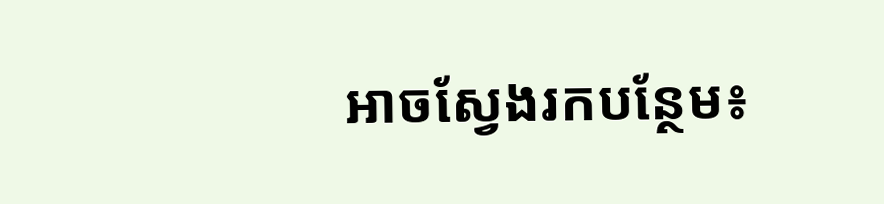អាចស្វែងរកបន្ថែម៖